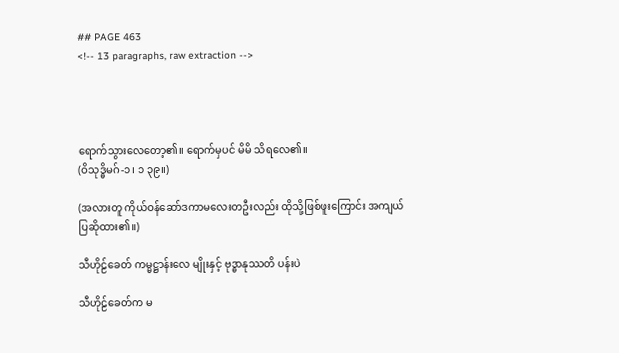## PAGE 463
<!-- 13 paragraphs, raw extraction -->




ရောက်သွားလေတော့၏။ ရောက်မှပင် မိမိ သိရလေ၏။
(ဝိသုဒ္ဓိမဂ်-၁ ၊ ၁ ၃၉။)

(အလားတူ ကိုယ်ဝန်ဆော်ဒကာမလေးတဦးလည်း ထိုသို့ဖြစ်ဖူးကြောင်း အကျယ်ပြဆိုထား၏။)

သီဟိုဠ်ခေတ် ကမ္မဋ္ဌာန်းလေ မျိုးနှင့် ဗုဒ္ဓာနုဿတိ ပန်းပဲ

သီဟိုဠ်ခေတ်က မ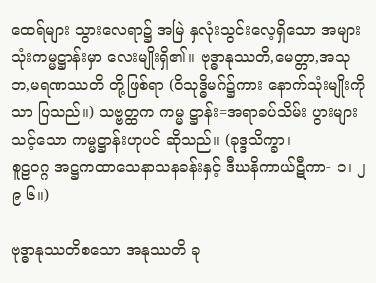ထေရ်များ သွားလေရာ၌ အမြဲ နှလုံးသွင်းလေ့ရှိသော အများသုံးကမ္မဋ္ဌာန်းမှာ လေးမျိုးရှိ၏။ ဗုဒ္ဓာနုဿတိ,မေတ္တာ,အသုဘ,မရဏဿတိ တို့ဖြစ်ရာ (ဝိသုဒ္ဓိမဂ်၌ကား နောက်သုံးမျိုးကိုသာ ပြသည်။) သဗ္ဗတ္ထက ကမ္မ ဋ္ဌာန်း=အရာခပ်သိမ်း ပွားများသင့်သော ကမ္မဋ္ဌာန်းဟုပင် ဆိုသည်။ (ခုဒ္ဒသိက္ခာ၊
စူဠဝဂ္ဂ အဋ္ဌကထာသေနာသနခန်းနှင့် ဒီဃနိကာယ်ဋီကာ- ၁၊ ၂ ၉ ၆။)

ဗုဒ္ဓာနုဿတိစသော အနုဿတိ ခု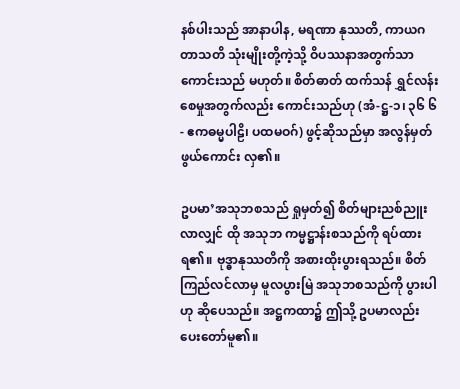နစ်ပါးသည် အာနာပါန, မရဏာ နုဿတိ, ကာယဂတာသတိ သုံးမျိုးတို့ကဲ့သို့ ဝိပဿနာအတွက်သာ ကောင်းသည် မဟုတ်။ စိတ်ဓာတ် ထက်သန် ရွှင်လန်းစေမှုအတွက်လည်း ကောင်းသည်ဟု (အံ-ဋ္ဌ-၁၊ ၃၆ ၆- ဧကဓမ္မပါဠိ၊ ပထမဝဂ်) ဖွင့်ဆိုသည်မှာ အလွန်မှတ်ဖွယ်ကောင်း လှ၏။

ဥပမာ’အသုဘစသည် ရှုမှတ်၍ စိတ်များညစ်ညူးလာလျှင် ထို အသုဘ ကမ္မဋ္ဌာန်းစသည်ကို ရပ်ထားရ၏။ ဗုဒ္ဓာနုဿတိကို အစားထိုးပွားရသည်။ စိတ် ကြည်လင်လာမှ မူလပွားမြဲ အသုဘစသည်ကို ပွားပါဟု ဆိုပေသည်။ အဋ္ဌကထာ၌ ဤသို့ ဥပမာလည်း ပေးတော်မူ၏။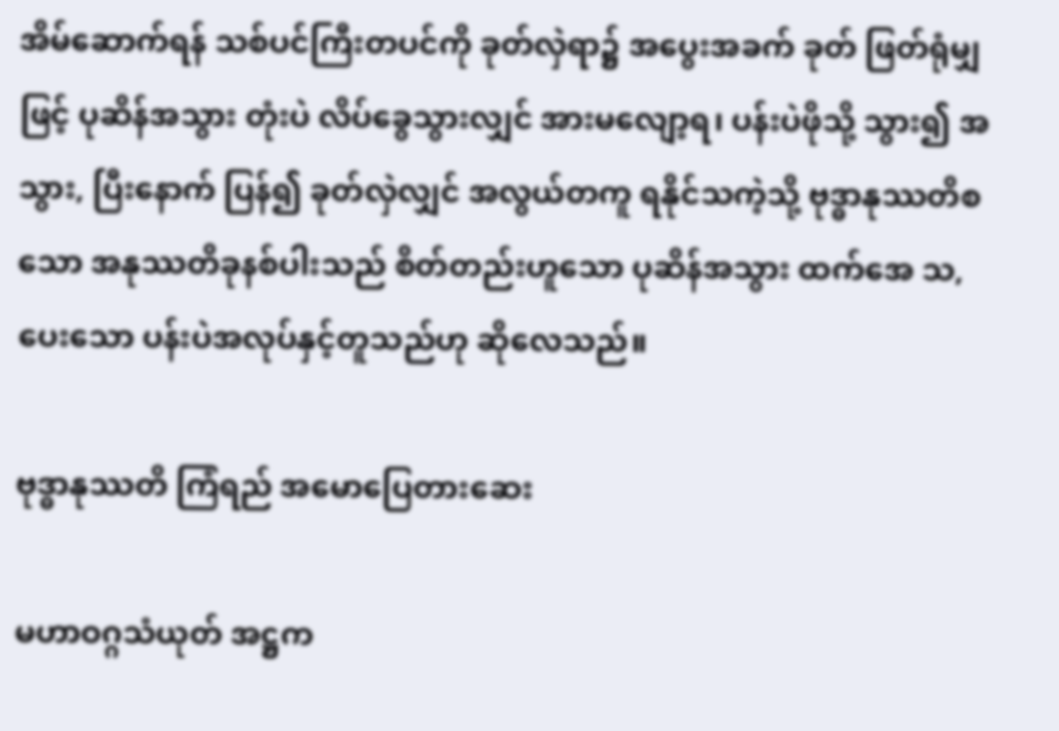အိမ်ဆောက်ရန် သစ်ပင်ကြီးတပင်ကို ခုတ်လှဲရာ၌ အပွေးအခက် ခုတ် ဖြတ်ရုံမျှဖြင့် ပုဆိန်အသွား တုံးပဲ လိပ်ခွေသွားလျှင် အားမလျော့ရ၊ ပန်းပဲဖိုသို့ သွား၍ အသွား, ပြီးနောက် ပြန်၍ ခုတ်လှဲလျှင် အလွယ်တကူ ရနိုင်သကဲ့သို့ ဗုဒ္ဓာနုဿတိစသော အနုဿတိခုနစ်ပါးသည် စိတ်တည်းဟူသော ပုဆိန်အသွား ထက်အေ သ, ပေးသော ပန်းပဲအလုပ်နှင့်တူသည်ဟု ဆိုလေသည်။

ဗုဒ္ဓာနုဿတိ ကြံရည် အမောပြေတားဆေး

မဟာဝဂ္ဂသံယုတ် အဋ္ဌက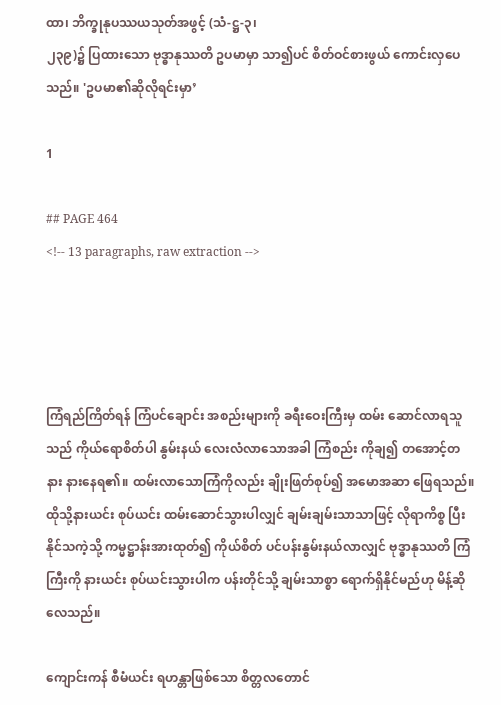ထာ၊ ဘိက္ခုနုပဿယသုတ်အဖွင့် (သံ-ဋ္ဌ-၃၊
၂၃၉)၌ ပြထားသော ဗုဒ္ဓာနုဿတိ ဥပမာမှာ သာ၍ပင် စိတ်ဝင်စားဖွယ် ကောင်းလှပေသည်။ 'ဥပမာ၏ဆိုလိုရင်းမှာ’

1

## PAGE 464
<!-- 13 paragraphs, raw extraction -->




ကြံရည်ကြိတ်ရန် ကြံပင်ချောင်း အစည်းများကို ခရီးဝေးကြီးမှ ထမ်း ဆောင်လာရသူသည် ကိုယ်ရောစိတ်ပါ နွမ်းနယ် လေးလံလာသောအခါ ကြံစည်း ကိုချ၍ တအောင့်တနား နားနေရ၏။ ထမ်းလာသောကြံကိုလည်း ချိုးဖြတ်စုပ်၍ အမောအဆာ ဖြေရသည်။ ထိုသို့နားယင်း စုပ်ယင်း ထမ်းဆောင်သွားပါလျှင် ချမ်းချမ်းသာသာဖြင့် လိုရာကိစ္စ ပြီးနိုင်သကဲ့သို့ ကမ္မဋ္ဌာန်းအားထုတ်၍ ကိုယ်စိတ် ပင်ပန်းနွမ်းနယ်လာလျှင် ဗုဒ္ဓာနုဿတိ ကြံကြီးကို နားယင်း စုပ်ယင်းသွားပါက ပန်းတိုင်သို့ ချမ်းသာစ္စာ ရောက်ရှိနိုင်မည်ဟု မိန့်ဆိုလေသည်။

ကျောင်းကန် စီမံယင်း ရဟန္တာဖြစ်သော စိတ္တလတောင်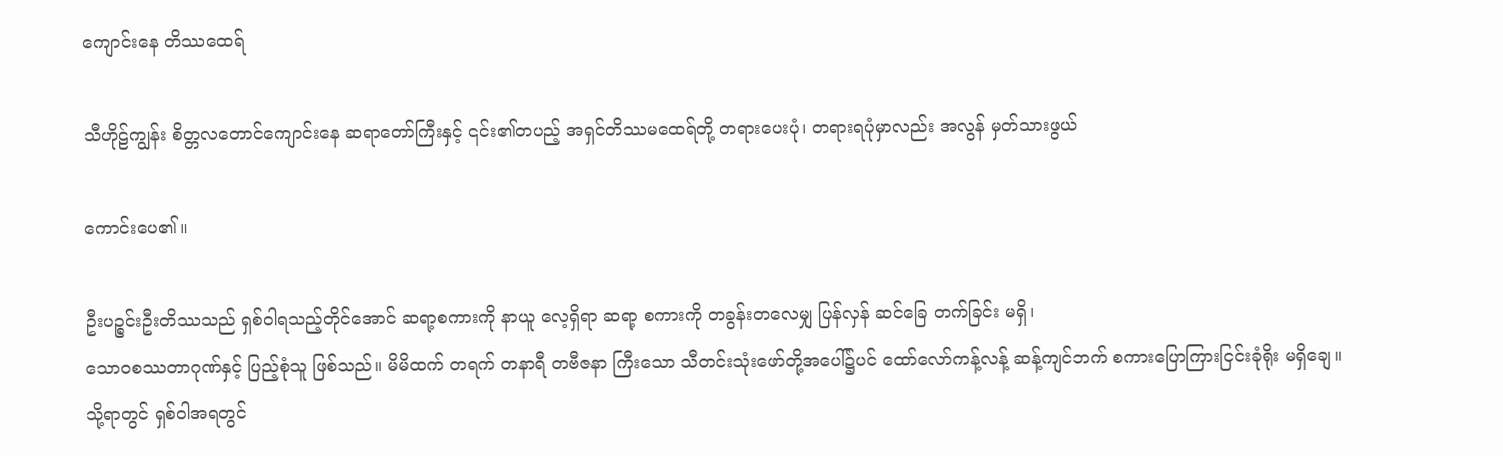ကျောင်းနေ တိဿထေရ်

သီဟိုဠ်ကျွန်း စိတ္တလတောင်ကျောင်းနေ ဆရာတော်ကြီးနှင့် ၎င်း၏တပည့် အရှင်တိဿမထေရ်တို့ တရားပေးပုံ၊ တရားရပုံမှာလည်း အလွန် မှတ်သားဖွယ်

ကောင်းပေ၏။

ဦးပဉ္စင်းဦးတိဿသည် ရှစ်ဝါရသည့်တိုင်အောင် ဆရာ့စကားကို နာယူ လေ့ရှိရာ ဆရာ့ စကားကို တခွန်းတလေမျှ ပြန်လှန် ဆင်ခြေ တက်ခြင်း မရှိ၊
သောဝစဿတာဂုဏ်နှင့် ပြည့်စုံသူ ဖြစ်သည်။ မိမိထက် တရက် တနာရီ တဗီဇနာ ကြီးသော သီတင်းသုံးဖော်တို့အပေါ်၌ပင် ထော်လော်ကန့်လန့် ဆန့်ကျင်ဘက် စကားပြောကြားငြင်းခုံရိုး မရှိချေ။သို့ရာတွင် ရှစ်ဝါအရတွင်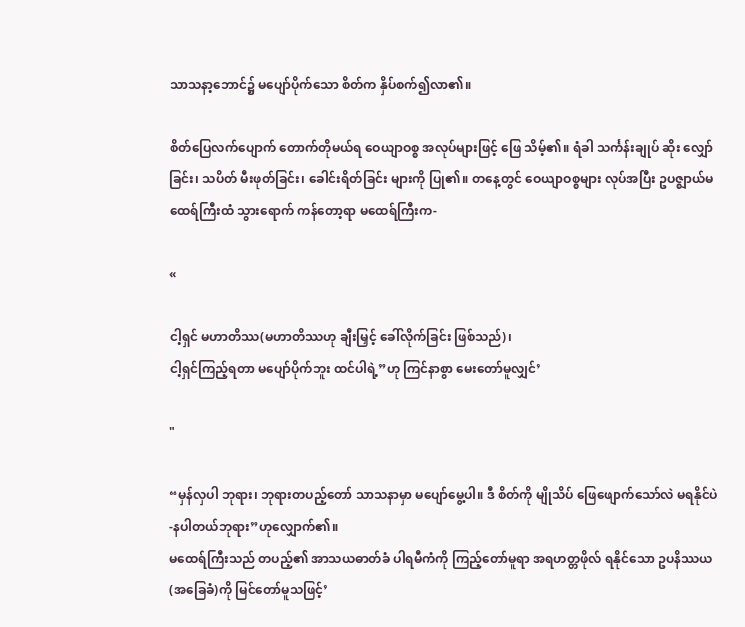သာသနာ့ဘောင်၌ မပျော်ပိုက်သော စိတ်က နှိပ်စက်၍လာ၏။

စိတ်ပြေလက်ပျောက် တောက်တိုမယ်ရ ဝေယျာဝစ္စ အလုပ်များဖြင့် ဖြေ သိမ့်၏။ ရံခါ သင်္ကန်းချုပ် ဆိုး လျှော်ခြင်း၊ သပိတ် မီးဖုတ်ခြင်း၊ ခေါင်းရိတ်ခြင်း များကို ပြု၏။ တနေ့တွင် ဝေယျာဝစ္စများ လုပ်အပြီး ဥပဇ္ဈာယ်မထေရ်ကြီးထံ သွားရောက် ကန်တော့ရာ မထေရ်ကြီးက-

«

ငါ့ရှင် မဟာတိဿ(မဟာတိဿဟု ချီးမြှင့် ခေါ်လိုက်ခြင်း ဖြစ်သည်)၊
ငါ့ရှင်ကြည့်ရတာ မပျော်ပိုက်ဘူး ထင်ပါရဲ့”ဟု ကြင်နာစွာ မေးတော်မူလျှင်’

"

“မှန်လှပါ ဘုရား၊ ဘုရားတပည့်တော် သာသနာမှာ မပျော်မွေ့ပါ။ ဒီ စိတ်ကို မျိုသိပ် ဖြေဖျောက်သော်လဲ မရနိုင်ပဲ -နပါတယ်ဘုရား”ဟုလျှောက်၏။
မထေရ်ကြီးသည် တပည့်၏ အာသယဓာတ်ခံ ပါရမီကံကို ကြည့်တော်မူရာ အရဟတ္တဖိုလ် ရနိုင်သော ဥပနိဿယ (အခြေခံ)ကို မြင်တော်မူသဖြင့်’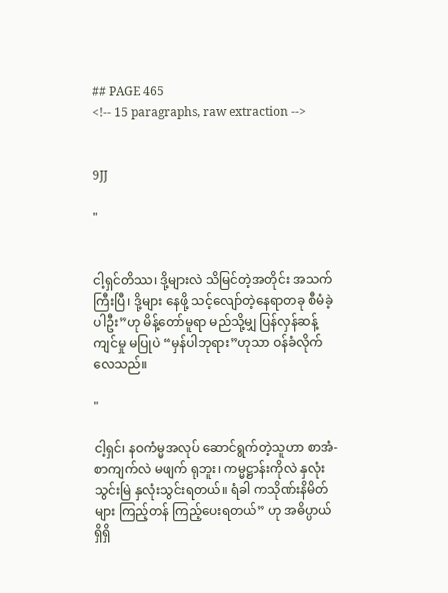## PAGE 465
<!-- 15 paragraphs, raw extraction -->


9JJ

"


ငါ့ရှင်တိဿ၊ ဒို့များလဲ သိမြင်တဲ့အတိုင်း အသက်ကြီးပြီ၊ ဒို့များ နေဖို့ သင့်လျော်တဲ့နေရာတခု စီမံခဲ့ပါဦး”ဟု မိန့်တော်မူရာ မည်သို့မျှ ပြန်လှန်ဆန့်ကျင်မှု မပြုပဲ “မှန်ပါဘုရား”ဟုသာ ဝန်ခံလိုက်လေသည်။

"

ငါ့ရှင်၊ နဝကံမ္မအလုပ် ဆောင်ရွက်တဲ့သူဟာ စာအံ-စာကျက်လဲ မဖျက် ရုဘူး၊ ကမ္မဋ္ဌာန်းကိုလဲ နှလုံးသွင်းမြဲ နှလုံးသွင်းရတယ်။ ရံခါ ကသိုဏ်းနိမိတ်များ ကြည့်တန် ကြည့်ပေးရတယ်” ဟု အဓိပ္ပာယ်ရှိရှိ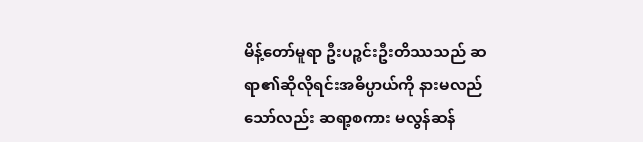မိန့်တော်မူရာ ဦးပဉ္စင်းဦးတိဿသည် ဆရာ၏ဆိုလိုရင်းအဓိပ္ပာယ်ကို နားမလည်သော်လည်း ဆရာ့စကား မလွန်ဆန်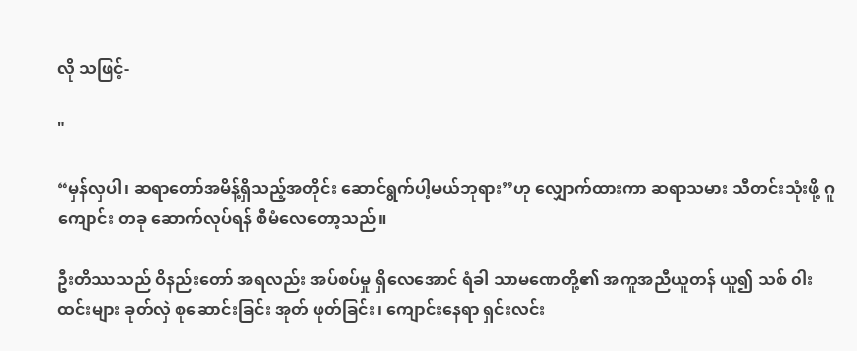လို သဖြင့်-

"

“မှန်လှပါ၊ ဆရာတော်အမိန့်ရှိသည့်အတိုင်း ဆောင်ရွက်ပါ့မယ်ဘုရား”ဟု လျှောက်ထားကာ ဆရာသမား သီတင်းသုံးဖို့ ဂူကျောင်း တခု ဆောက်လုပ်ရန် စီမံလေတော့သည်။

ဦးတိဿသည် ဝိနည်းတော် အရလည်း အပ်စပ်မှု ရှိလေအောင် ရံခါ သာမဏေတို့၏ အကူအညီယူတန် ယူ၍ သစ် ၀ါး ထင်းများ ခုတ်လှဲ စုဆောင်းခြင်း အုတ် ဖုတ်ခြင်း၊ ကျောင်းနေရာ ရှင်းလင်း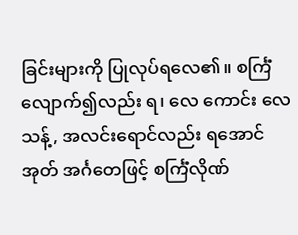ခြင်းများကို ပြုလုပ်ရလေ၏။ စင်္ကြံ လျောက်၍လည်း ရ၊ လေ ကောင်း လေသန့်, အလင်းရောင်လည်း ရအောင် အုတ် အင်္ဂတေဖြင့် စင်္ကြံလိုဏ်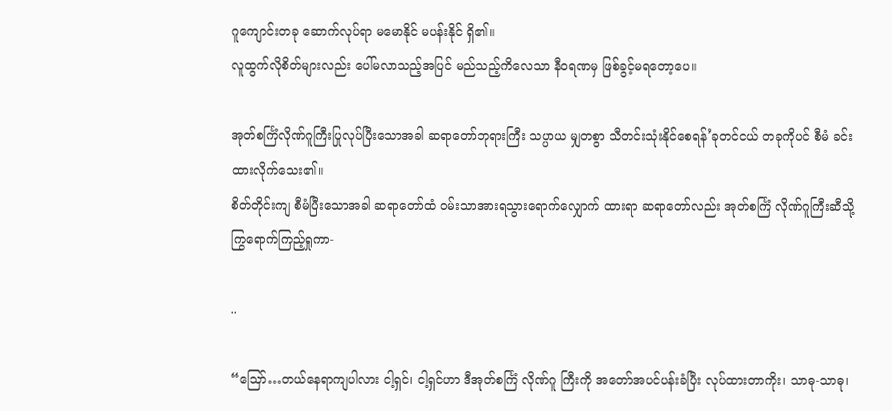ဂူကျောင်းတခု ဆောက်လုပ်ရာ မမောနိုင် မပန်းနိုင် ရှိ၏။
လူထွက်လိုစိတ်များလည်း ပေါ်မလာသည့်အပြင် မည်သည့်ကိလေသာ နီဝရဏမှ ဖြစ်ခွင့်မရတော့ပေ။

အုတ်စင်္ကြံလိုဏ်ဂူကြီးပြုလုပ်ပြီးသောအခါ ဆရာတော်ဘုရားကြီး သပ္ပာယ မျှတစွာ သီတင်းသုံးနိုင်စေရန်’ခုတင်ငယ် တခုကိုပင် စီမံ ခင်းထားလိုက်သေး၏။
စိတ်တိုင်းကျ စီမံပြီးသောအခါ ဆရာတော်ထံ ဝမ်းသာအားရသွားရောက်လျှောက် ထားရာ ဆရာတော်လည်း အုတ်စင်္ကြံ လိုဏ်ဂူကြီးဆီသို့ ကြွရောက်ကြည့်ရှုကာ-

..

“ဪ…တယ်နေရာကျပါလား ငါ့ရှင်၊ ငါ့ရှင်ဟာ ဒီအုတ်စင်္ကြံ လိုဏ်ဂူ ကြီးကို အတော်အပင်ပန်းခံပြီး လုပ်ထားတာကိုး၊ သာဓု-သာဓု၊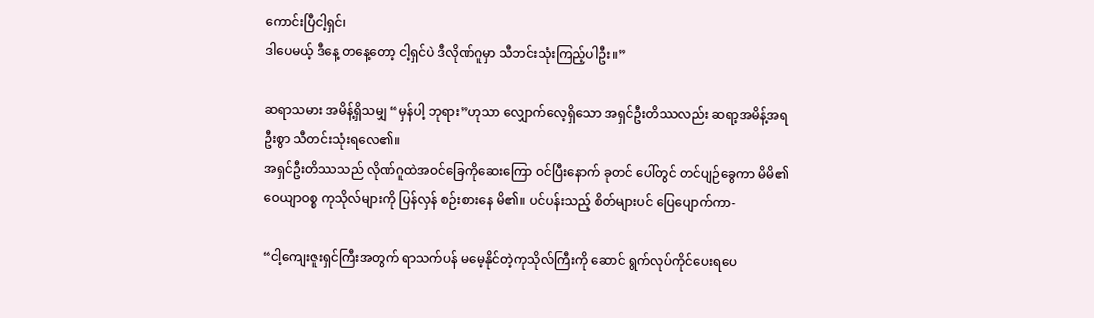ကောင်းပြီငါ့ရှင်၊
ဒါပေမယ့် ဒီနေ့ တနေ့တော့ ငါ့ရှင်ပဲ ဒီလိုဏ်ဂူမှာ သီဘင်းသုံးကြည့်ပါဦး။”

ဆရာသမား အမိန့်ရှိသမျှ “မှန်ပါ့ ဘုရား”ဟုသာ လျှောက်လေ့ရှိသော အရှင်ဦးတိဿလည်း ဆရာ့အမိန့်အရ ဦးစွာ သီတင်းသုံးရလေ၏။
အရှင်ဦးတိဿသည် လိုဏ်ဂူထဲအဝင်ခြေကိုဆေးကြော ဝင်ပြီးနောက် ခုတင် ပေါ်တွင် တင်ပျဉ်ခွေကာ မိမိ၏ဝေယျာဝစ္စ ကုသိုလ်များကို ပြန်လှန် စဉ်းစားနေ မိ၏။ ပင်ပန်းသည့် စိတ်များပင် ပြေပျောက်ကာ-

“ငါ့ကျေးဇူးရှင်ကြီးအတွက် ရာသက်ပန် မမေ့နိုင်တဲ့ကုသိုလ်ကြီးကို ဆောင် ရွက်လုပ်ကိုင်ပေးရပေ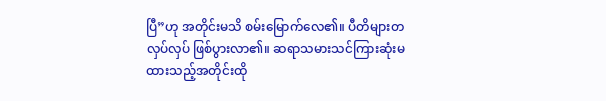ပြီ”ဟု အတိုင်းမသိ စမ်းမြောက်လေ၏။ ပီတိများတလှပ်လှပ် ဖြစ်ပွားလာ၏။ ဆရာသမားသင်ကြားဆုံးမထားသည့်အတိုင်းထို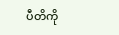ပီတိကို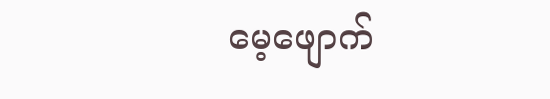မေ့ဖျောက်